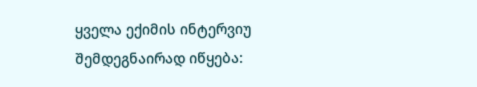ყველა ექიმის ინტერვიუ შემდეგნაირად იწყება: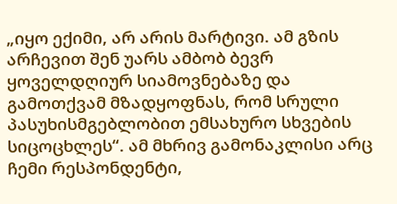„იყო ექიმი, არ არის მარტივი. ამ გზის არჩევით შენ უარს ამბობ ბევრ ყოველდღიურ სიამოვნებაზე და გამოთქვამ მზადყოფნას, რომ სრული პასუხისმგებლობით ემსახურო სხვების სიცოცხლეს“. ამ მხრივ გამონაკლისი არც ჩემი რესპონდენტი,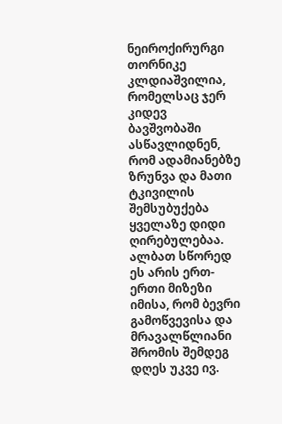ნეიროქირურგი თორნიკე კლდიაშვილია, რომელსაც ჯერ კიდევ ბავშვობაში ასწავლიდნენ, რომ ადამიანებზე ზრუნვა და მათი ტკივილის შემსუბუქება ყველაზე დიდი ღირებულებაა. ალბათ სწორედ ეს არის ერთ-ერთი მიზეზი იმისა, რომ ბევრი გამოწვევისა და მრავალწლიანი შრომის შემდეგ დღეს უკვე ივ.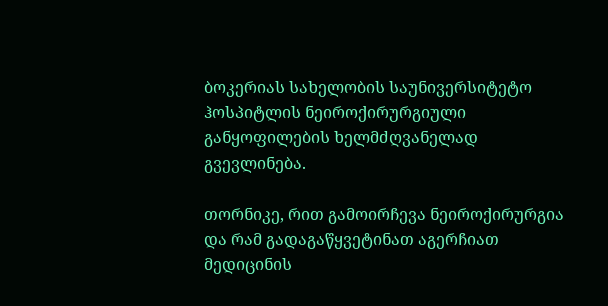ბოკერიას სახელობის საუნივერსიტეტო ჰოსპიტლის ნეიროქირურგიული განყოფილების ხელმძღვანელად გვევლინება.

თორნიკე, რით გამოირჩევა ნეიროქირურგია და რამ გადაგაწყვეტინათ აგერჩიათ მედიცინის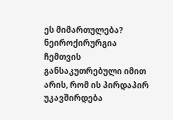ეს მიმართულება?
ნეიროქირურგია ჩემთვის განსაკუთრებული იმით არის, რომ ის პირდაპირ უკავშირდება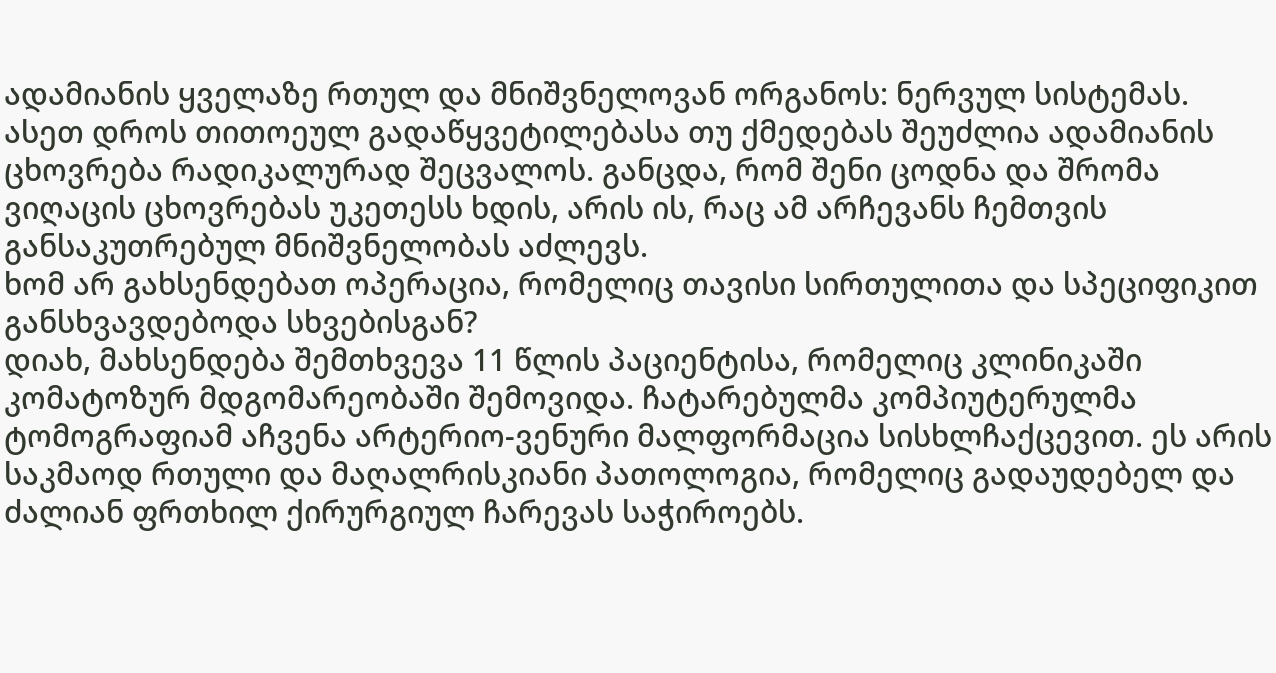ადამიანის ყველაზე რთულ და მნიშვნელოვან ორგანოს: ნერვულ სისტემას. ასეთ დროს თითოეულ გადაწყვეტილებასა თუ ქმედებას შეუძლია ადამიანის ცხოვრება რადიკალურად შეცვალოს. განცდა, რომ შენი ცოდნა და შრომა ვიღაცის ცხოვრებას უკეთესს ხდის, არის ის, რაც ამ არჩევანს ჩემთვის განსაკუთრებულ მნიშვნელობას აძლევს.
ხომ არ გახსენდებათ ოპერაცია, რომელიც თავისი სირთულითა და სპეციფიკით განსხვავდებოდა სხვებისგან?
დიახ, მახსენდება შემთხვევა 11 წლის პაციენტისა, რომელიც კლინიკაში კომატოზურ მდგომარეობაში შემოვიდა. ჩატარებულმა კომპიუტერულმა ტომოგრაფიამ აჩვენა არტერიო-ვენური მალფორმაცია სისხლჩაქცევით. ეს არის საკმაოდ რთული და მაღალრისკიანი პათოლოგია, რომელიც გადაუდებელ და ძალიან ფრთხილ ქირურგიულ ჩარევას საჭიროებს.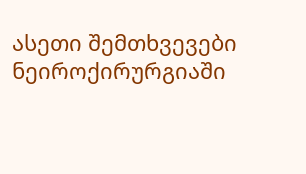ასეთი შემთხვევები ნეიროქირურგიაში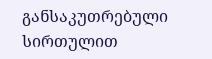განსაკუთრებული სირთულით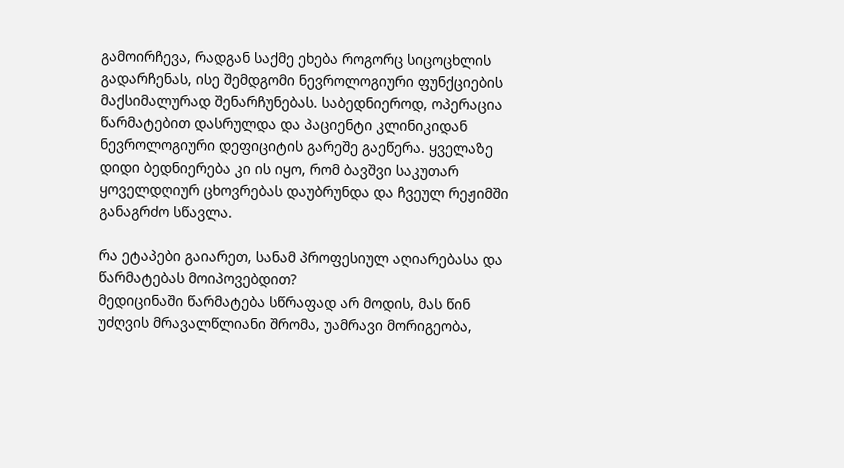გამოირჩევა, რადგან საქმე ეხება როგორც სიცოცხლის გადარჩენას, ისე შემდგომი ნევროლოგიური ფუნქციების მაქსიმალურად შენარჩუნებას. საბედნიეროდ, ოპერაცია წარმატებით დასრულდა და პაციენტი კლინიკიდან ნევროლოგიური დეფიციტის გარეშე გაეწერა. ყველაზე დიდი ბედნიერება კი ის იყო, რომ ბავშვი საკუთარ ყოველდღიურ ცხოვრებას დაუბრუნდა და ჩვეულ რეჟიმში განაგრძო სწავლა.

რა ეტაპები გაიარეთ, სანამ პროფესიულ აღიარებასა და წარმატებას მოიპოვებდით?
მედიცინაში წარმატება სწრაფად არ მოდის, მას წინ უძღვის მრავალწლიანი შრომა, უამრავი მორიგეობა,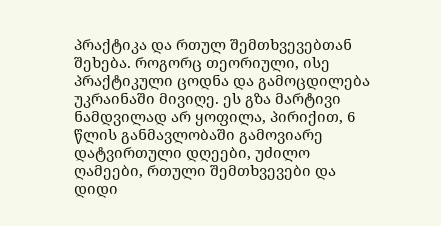პრაქტიკა და რთულ შემთხვევებთან შეხება. როგორც თეორიული, ისე პრაქტიკული ცოდნა და გამოცდილება უკრაინაში მივიღე. ეს გზა მარტივი ნამდვილად არ ყოფილა, პირიქით, 6 წლის განმავლობაში გამოვიარე დატვირთული დღეები, უძილო ღამეები, რთული შემთხვევები და დიდი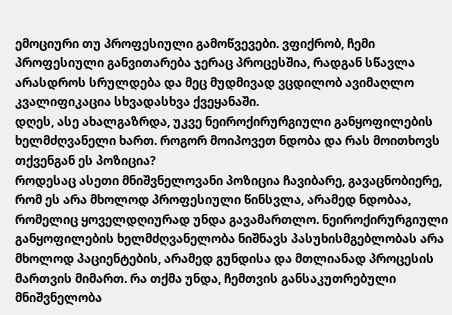ემოციური თუ პროფესიული გამოწვევები. ვფიქრობ, ჩემი პროფესიული განვითარება ჯერაც პროცესშია, რადგან სწავლა არასდროს სრულდება და მეც მუდმივად ვცდილობ ავიმაღლო კვალიფიკაცია სხვადასხვა ქვეყანაში.
დღეს, ასე ახალგაზრდა, უკვე ნეიროქირურგიული განყოფილების ხელმძღვანელი ხართ. როგორ მოიპოვეთ ნდობა და რას მოითხოვს თქვენგან ეს პოზიცია?
როდესაც ასეთი მნიშვნელოვანი პოზიცია ჩავიბარე, გავაცნობიერე, რომ ეს არა მხოლოდ პროფესიული წინსვლა, არამედ ნდობაა, რომელიც ყოველდღიურად უნდა გავამართლო. ნეიროქირურგიული განყოფილების ხელმძღვანელობა ნიშნავს პასუხისმგებლობას არა მხოლოდ პაციენტების, არამედ გუნდისა და მთლიანად პროცესის მართვის მიმართ. რა თქმა უნდა, ჩემთვის განსაკუთრებული მნიშვნელობა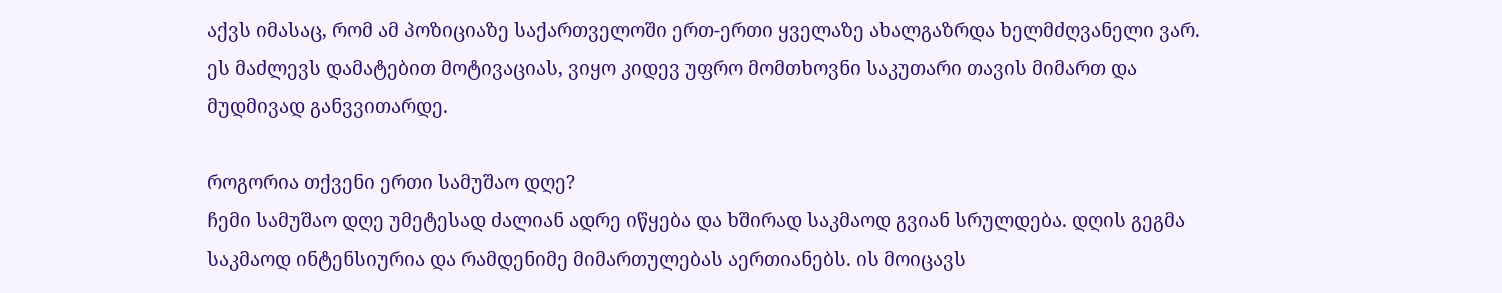აქვს იმასაც, რომ ამ პოზიციაზე საქართველოში ერთ-ერთი ყველაზე ახალგაზრდა ხელმძღვანელი ვარ. ეს მაძლევს დამატებით მოტივაციას, ვიყო კიდევ უფრო მომთხოვნი საკუთარი თავის მიმართ და მუდმივად განვვითარდე.

როგორია თქვენი ერთი სამუშაო დღე?
ჩემი სამუშაო დღე უმეტესად ძალიან ადრე იწყება და ხშირად საკმაოდ გვიან სრულდება. დღის გეგმა საკმაოდ ინტენსიურია და რამდენიმე მიმართულებას აერთიანებს. ის მოიცავს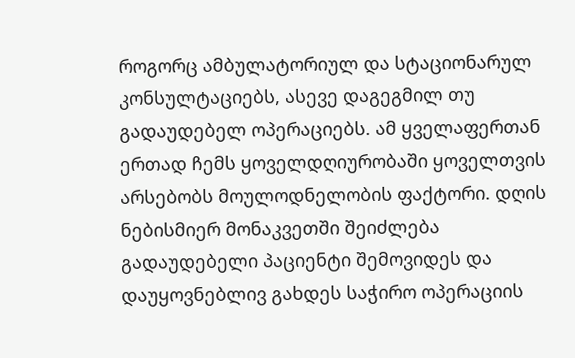როგორც ამბულატორიულ და სტაციონარულ კონსულტაციებს, ასევე დაგეგმილ თუ გადაუდებელ ოპერაციებს. ამ ყველაფერთან ერთად ჩემს ყოველდღიურობაში ყოველთვის არსებობს მოულოდნელობის ფაქტორი. დღის ნებისმიერ მონაკვეთში შეიძლება გადაუდებელი პაციენტი შემოვიდეს და დაუყოვნებლივ გახდეს საჭირო ოპერაციის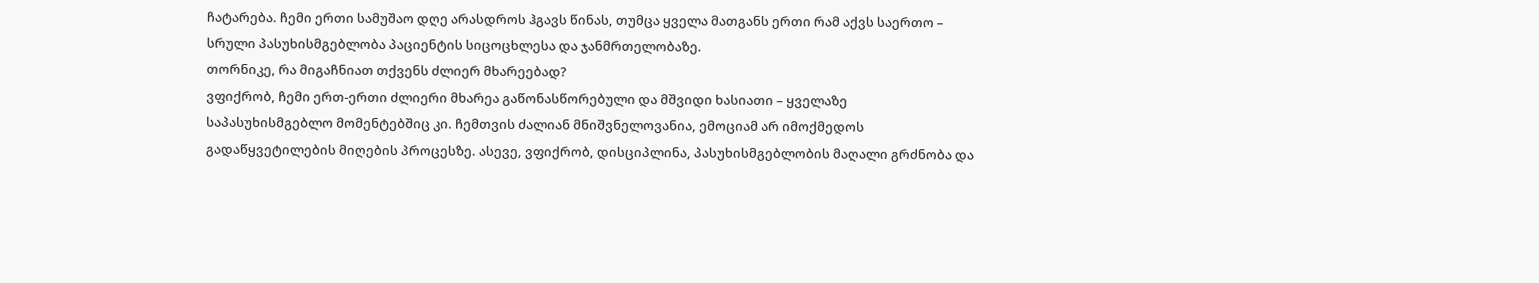ჩატარება. ჩემი ერთი სამუშაო დღე არასდროს ჰგავს წინას, თუმცა ყველა მათგანს ერთი რამ აქვს საერთო – სრული პასუხისმგებლობა პაციენტის სიცოცხლესა და ჯანმრთელობაზე.
თორნიკე, რა მიგაჩნიათ თქვენს ძლიერ მხარეებად?
ვფიქრობ, ჩემი ერთ-ერთი ძლიერი მხარეა გაწონასწორებული და მშვიდი ხასიათი – ყველაზე საპასუხისმგებლო მომენტებშიც კი. ჩემთვის ძალიან მნიშვნელოვანია, ემოციამ არ იმოქმედოს გადაწყვეტილების მიღების პროცესზე. ასევე, ვფიქრობ, დისციპლინა, პასუხისმგებლობის მაღალი გრძნობა და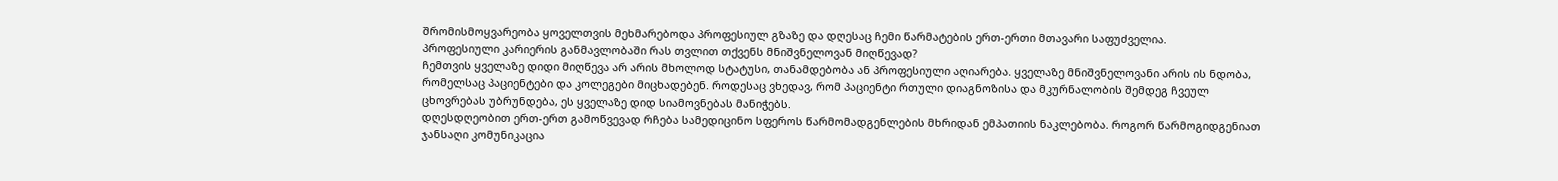შრომისმოყვარეობა ყოველთვის მეხმარებოდა პროფესიულ გზაზე და დღესაც ჩემი წარმატების ერთ-ერთი მთავარი საფუძველია.
პროფესიული კარიერის განმავლობაში რას თვლით თქვენს მნიშვნელოვან მიღწევად?
ჩემთვის ყველაზე დიდი მიღწევა არ არის მხოლოდ სტატუსი, თანამდებობა ან პროფესიული აღიარება. ყველაზე მნიშვნელოვანი არის ის ნდობა, რომელსაც პაციენტები და კოლეგები მიცხადებენ. როდესაც ვხედავ, რომ პაციენტი რთული დიაგნოზისა და მკურნალობის შემდეგ ჩვეულ ცხოვრებას უბრუნდება, ეს ყველაზე დიდ სიამოვნებას მანიჭებს.
დღესდღეობით ერთ-ერთ გამოწვევად რჩება სამედიცინო სფეროს წარმომადგენლების მხრიდან ემპათიის ნაკლებობა. როგორ წარმოგიდგენიათ ჯანსაღი კომუნიკაცია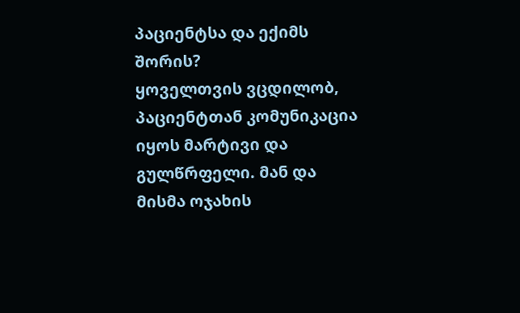პაციენტსა და ექიმს შორის?
ყოველთვის ვცდილობ, პაციენტთან კომუნიკაცია იყოს მარტივი და გულწრფელი. მან და მისმა ოჯახის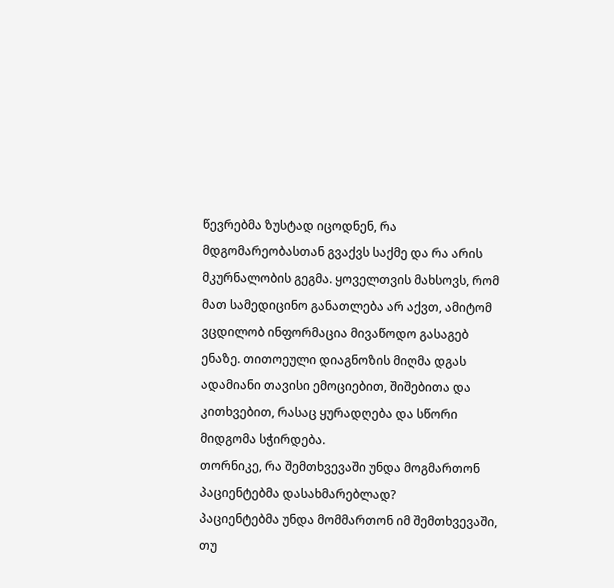წევრებმა ზუსტად იცოდნენ, რა მდგომარეობასთან გვაქვს საქმე და რა არის მკურნალობის გეგმა. ყოველთვის მახსოვს, რომ მათ სამედიცინო განათლება არ აქვთ, ამიტომ ვცდილობ ინფორმაცია მივაწოდო გასაგებ ენაზე. თითოეული დიაგნოზის მიღმა დგას ადამიანი თავისი ემოციებით, შიშებითა და კითხვებით, რასაც ყურადღება და სწორი მიდგომა სჭირდება.
თორნიკე, რა შემთხვევაში უნდა მოგმართონ პაციენტებმა დასახმარებლად?
პაციენტებმა უნდა მომმართონ იმ შემთხვევაში, თუ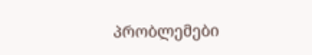პრობლემები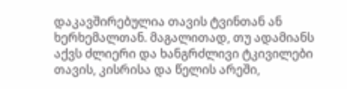დაკავშირებულია თავის ტვინთან ან ხერხემალთან. მაგალითად, თუ ადამიანს აქვს ძლიერი და ხანგრძლივი ტკივილები თავის, კისრისა და წელის არეში,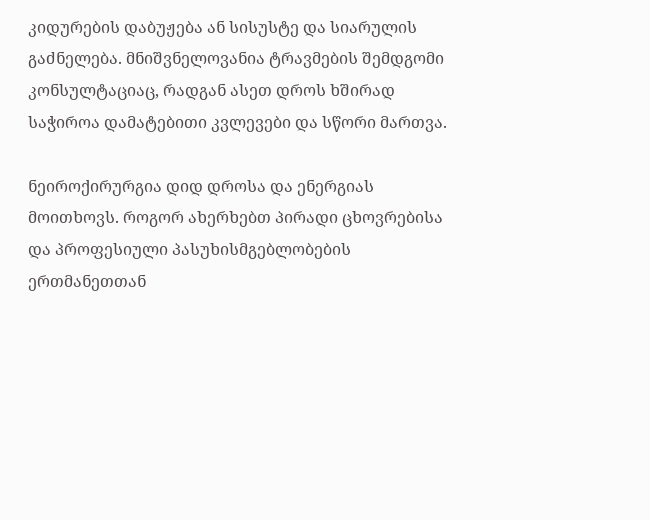კიდურების დაბუჟება ან სისუსტე და სიარულის გაძნელება. მნიშვნელოვანია ტრავმების შემდგომი კონსულტაციაც, რადგან ასეთ დროს ხშირად საჭიროა დამატებითი კვლევები და სწორი მართვა.

ნეიროქირურგია დიდ დროსა და ენერგიას მოითხოვს. როგორ ახერხებთ პირადი ცხოვრებისა და პროფესიული პასუხისმგებლობების ერთმანეთთან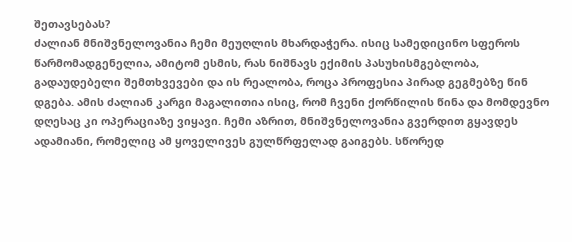შეთავსებას?
ძალიან მნიშვნელოვანია ჩემი მეუღლის მხარდაჭერა. ისიც სამედიცინო სფეროს წარმომადგენელია, ამიტომ ესმის, რას ნიშნავს ექიმის პასუხისმგებლობა, გადაუდებელი შემთხვევები და ის რეალობა, როცა პროფესია პირად გეგმებზე წინ დგება. ამის ძალიან კარგი მაგალითია ისიც, რომ ჩვენი ქორწილის წინა და მომდევნო დღესაც კი ოპერაციაზე ვიყავი. ჩემი აზრით, მნიშვნელოვანია გვერდით გყავდეს ადამიანი, რომელიც ამ ყოველივეს გულწრფელად გაიგებს. სწორედ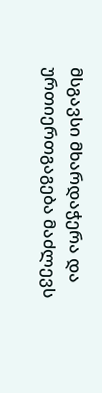მსგავსი მხარდაჭერა და ურთიერთგაგება მაძლევს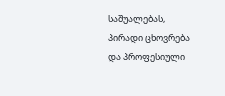საშუალებას, პირადი ცხოვრება და პროფესიული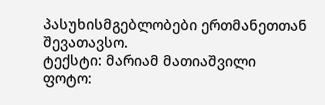პასუხისმგებლობები ერთმანეთთან შევათავსო.
ტექსტი: მარიამ მათიაშვილი
ფოტო: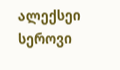ალექსეი სეროვი